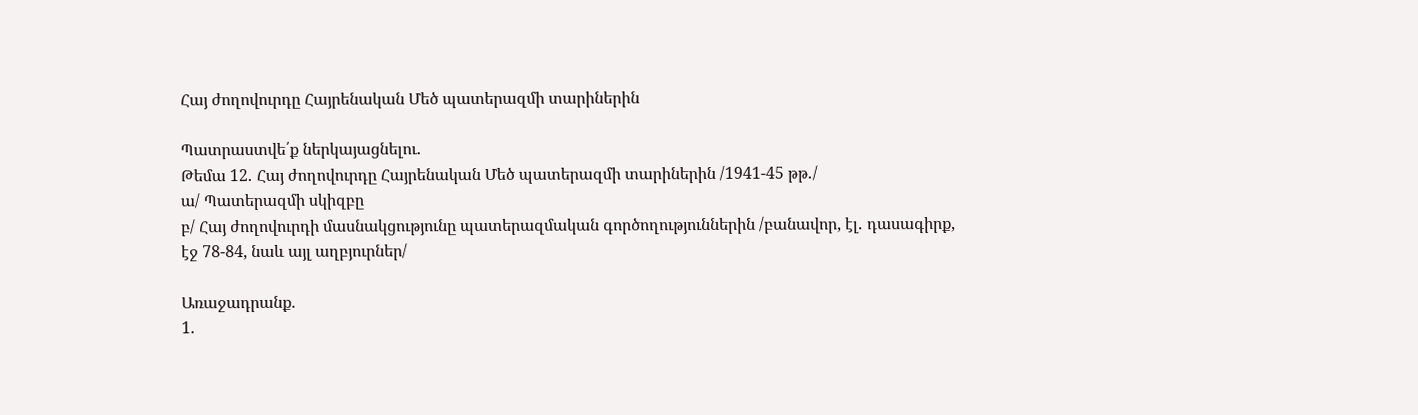Հայ ժողովուրդը Հայրենական Մեծ պատերազմի տարիներին

Պատրաստվե՛ք ներկայացնելու․
Թեմա 12․ Հայ ժողովուրդը Հայրենական Մեծ պատերազմի տարիներին /1941-45 թթ․/
ա/ Պատերազմի սկիզբը
բ/ Հայ ժողովուրդի մասնակցությունը պատերազմական գործողություններին /բանավոր, էլ․ դասագիրք, էջ 78-84, նաև այլ աղբյուրներ/

Առաջադրանք.
1․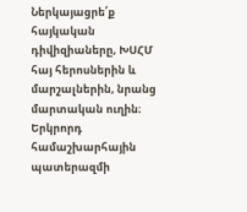Ներկայացրե՛ք հայկական դիվիզիաները, ԽՍՀՄ հայ հերոսներին և մարշալներին, նրանց մարտական ուղին։
Երկրորդ համաշխարհային պատերազմի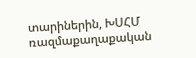տարիներին, ԽՍՀՄ ռազմաքաղաքական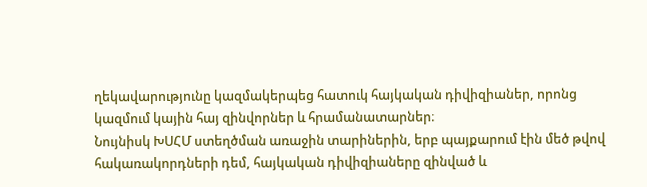ղեկավարությունը կազմակերպեց հատուկ հայկական դիվիզիաներ, որոնց կազմում կային հայ զինվորներ և հրամանատարներ։
Նույնիսկ ԽՍՀՄ ստեղծման առաջին տարիներին, երբ պայքարում էին մեծ թվով հակառակորդների դեմ, հայկական դիվիզիաները զինված և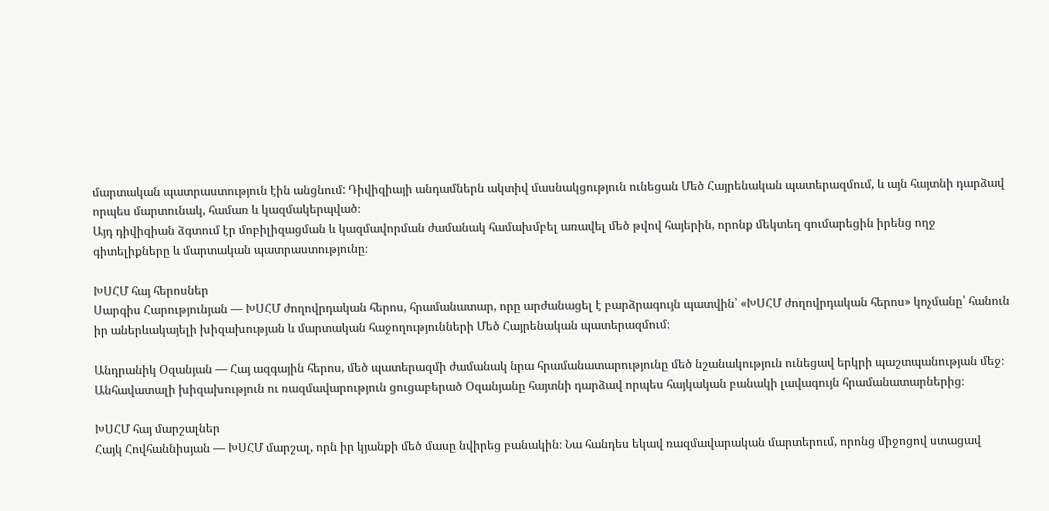մարտական պատրաստություն էին անցնում: Դիվիզիայի անդամներն ակտիվ մասնակցություն ունեցան Մեծ Հայրենական պատերազմում, և այն հայտնի դարձավ որպես մարտունակ, համառ և կազմակերպված։
Այդ դիվիզիան ձգտում էր մոբիլիզացման և կազմավորման ժամանակ համախմբել առավել մեծ թվով հայերին, որոնք մեկտեղ գումարեցին իրենց ողջ գիտելիքները և մարտական պատրաստությունը։

ԽՍՀՄ հայ հերոսներ
Սարգիս Հարությունյան — ԽՍՀՄ ժողովրդական հերոս, հրամանատար, որը արժանացել է բարձրագույն պատվին՝ «ԽՍՀՄ ժողովրդական հերոս» կոչմանը՝ հանուն իր աներևակայելի խիզախության և մարտական հաջողությունների Մեծ Հայրենական պատերազմում։

Անդրանիկ Օզանյան — Հայ ազգային հերոս, մեծ պատերազմի ժամանակ նրա հրամանատարությունը մեծ նշանակություն ունեցավ երկրի պաշտպանության մեջ։ Անհավատալի խիզախություն ու ռազմավարություն ցուցաբերած Օզանյանը հայտնի դարձավ որպես հայկական բանակի լավագույն հրամանատարներից։

ԽՍՀՄ հայ մարշալներ
Հայկ Հովհաննիսյան — ԽՍՀՄ մարշալ, որն իր կյանքի մեծ մասը նվիրեց բանակին։ Նա հանդես եկավ ռազմավարական մարտերում, որոնց միջոցով ստացավ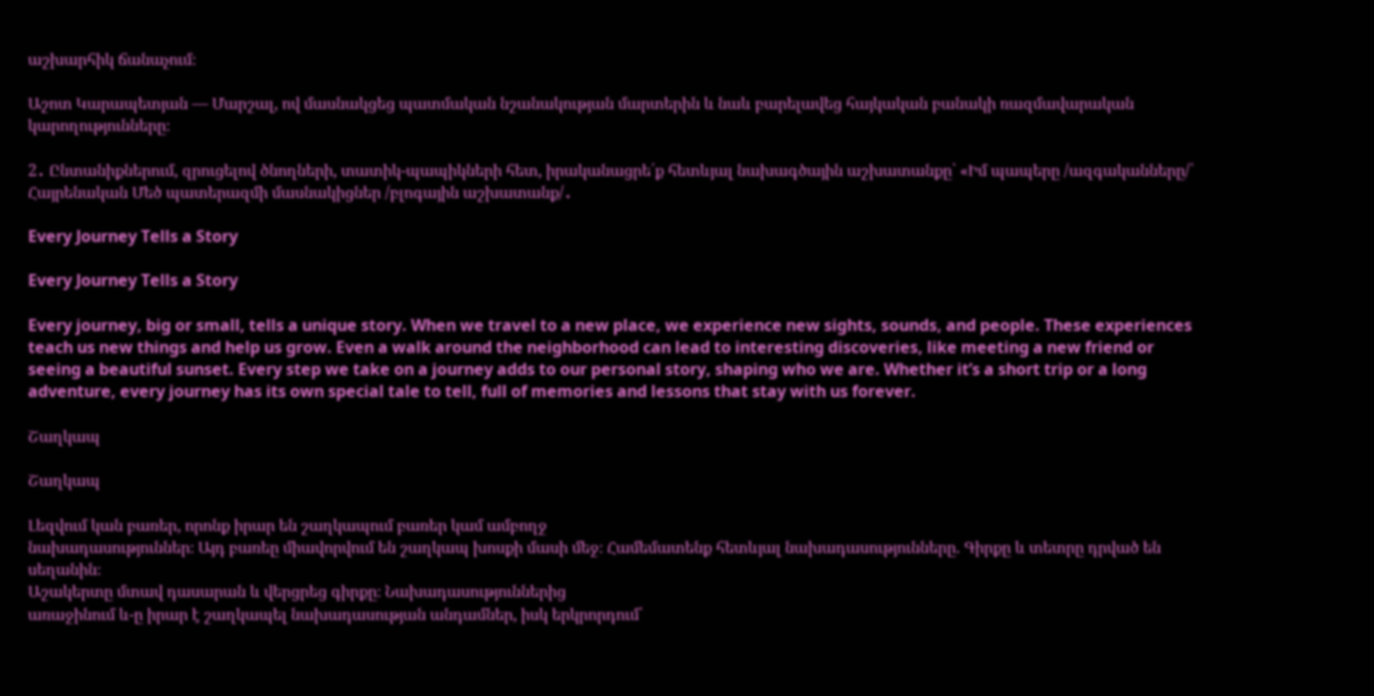աշխարհիկ ճանաչում։

Աշոտ Կարապետյան — Մարշալ, ով մասնակցեց պատմական նշանակության մարտերին և նաև բարելավեց հայկական բանակի ռազմավարական կարողությունները։

2․ Ընտանիքներում, զրուցելով ծնողների, տատիկ-պապիկների հետ, իրականացրե՛ք հետևյալ նախագծային աշխատանքը՝ «Իմ պապերը /ազգականները/՝ Հայրենական Մեծ պատերազմի մասնակիցներ /բլոգային աշխատանք/․

Every Journey Tells a Story

Every Journey Tells a Story

Every journey, big or small, tells a unique story. When we travel to a new place, we experience new sights, sounds, and people. These experiences teach us new things and help us grow. Even a walk around the neighborhood can lead to interesting discoveries, like meeting a new friend or seeing a beautiful sunset. Every step we take on a journey adds to our personal story, shaping who we are. Whether it’s a short trip or a long adventure, every journey has its own special tale to tell, full of memories and lessons that stay with us forever.

Շաղկապ

Շաղկապ

Լեզվում կան բառեր, որոնք իրար են շաղկապում բառեր կամ ամբողջ
նախադասություններ։ Այդ բառեը միավորվում են շաղկապ խոսքի մասի մեջ։ Համեմատենք հետևյալ նախադասությունները. Գիրքը և տետրը դրված են սեղանին։
Աշակերտը մտավ դասարան և վերցրեց գիրքը։ Նախադասություններից
առաջինում և-ը իրար է շաղկապել նախադասության անդամներ, իսկ երկրորդում՝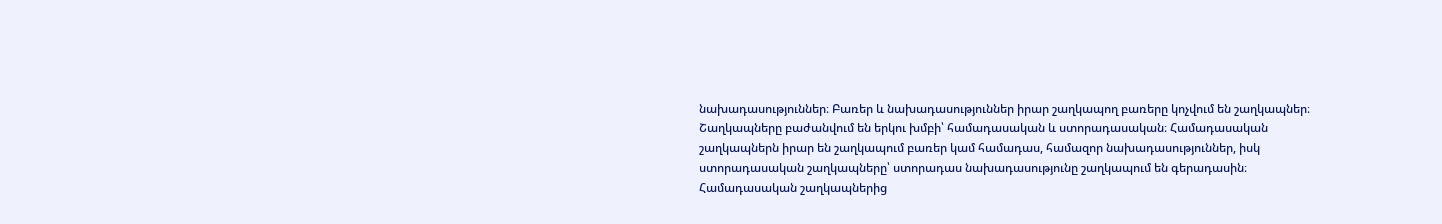նախադասություններ։ Բառեր և նախադասություններ իրար շաղկապող բառերը կոչվում են շաղկապներ։
Շաղկապները բաժանվում են երկու խմբի՝ համադասական և ստորադասական։ Համադասական շաղկապներն իրար են շաղկապում բառեր կամ համադաս, համազոր նախադասություններ, իսկ ստորադասական շաղկապները՝ ստորադաս նախադասությունը շաղկապում են գերադասին։
Համադասական շաղկապներից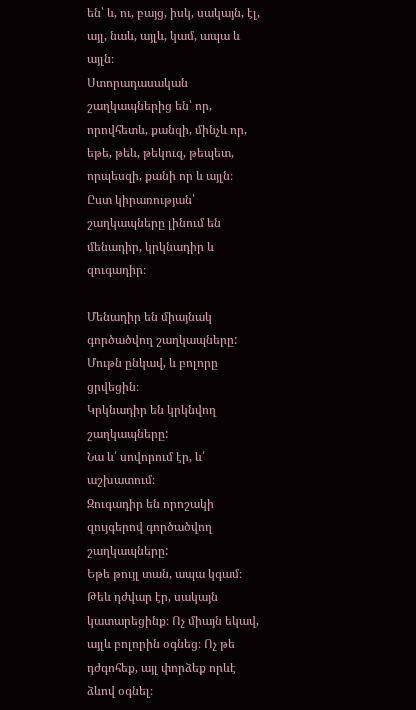են՝ և, ու, բայց, իսկ, սակայն, էլ, այլ, նաև, այլև, կամ, ապա և այլն։
Ստորադասական շաղկապներից են՝ որ, որովհետև, քանզի, մինչև որ, եթե, թեև, թեկուզ, թեպետ, որպեսզի, քանի որ և այլն։
Ըստ կիրառության՝ շաղկապները լինում են մենադիր, կրկնադիր և զուգադիր։

Մենադիր են միայնակ գործածվող շաղկապները:
Մութն ընկավ, և բոլորը ցրվեցին։
Կրկնադիր են կրկնվող շաղկապները:
Նա և՛ սովորում էր, և՛ աշխատում։
Զուգադիր են որոշակի զույգերով գործածվող շաղկապները:
Եթե թույլ տան, ապա կգամ։ Թեև դժվար էր, սակայն կատարեցինք։ Ոչ միայն եկավ, այլև բոլորին օգնեց։ Ոչ թե դժգոհեք, այլ փորձեք որևէ ձևով օգնել։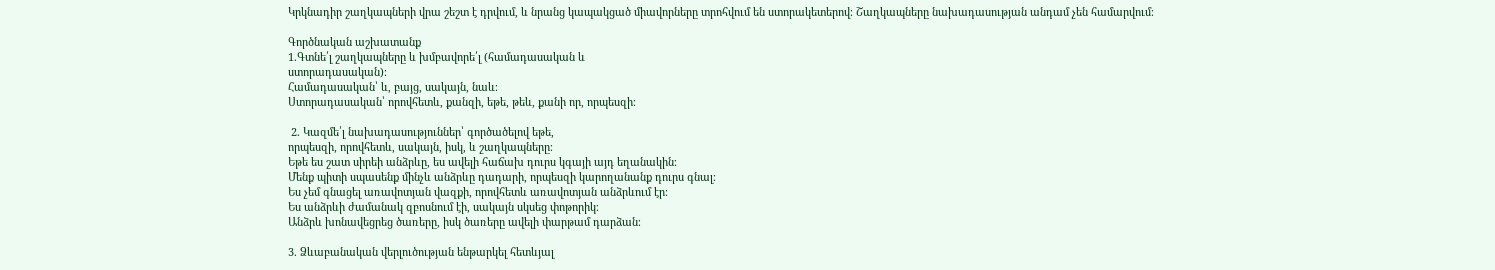Կրկնադիր շաղկապների վրա շեշտ է դրվում, և նրանց կապակցած միավորները տրոհվում են ստորակետերով։ Շաղկապները նախադասության անդամ չեն համարվում։

Գործնական աշխատանք
1.Գտնե՛լ շաղկապները և խմբավորե՛լ (համադասական և
ստորադասական)։
Համադասական՝ և, բայց, սակայն, նաև։
Ստորադասական՝ որովհետև, քանզի, եթե, թեև, քանի որ, որպեսզի։

 2. Կազմե՛լ նախադասություններ՝ գործածելով եթե,
որպեսզի, որովհետև, սակայն, իսկ, և շաղկապները։
Եթե ես շատ սիրեի անձրևը, ես ավելի հաճախ դուրս կգայի այդ եղանակին։
Մենք պիտի սպասենք մինչև անձրևը դադարի, որպեսզի կարողանանք դուրս գնալ։
Ես չեմ գնացել առավոտյան վազքի, որովհետև առավոտյան անձրևում էր։
Ես անձրևի ժամանակ զբոսնում էի, սակայն սկսեց փոթորիկ։
Անձրև խոնավեցրեց ծառերը, իսկ ծառերը ավելի փարթամ դարձան։

3. Ձևաբանական վերլուծության ենթարկել հետևյալ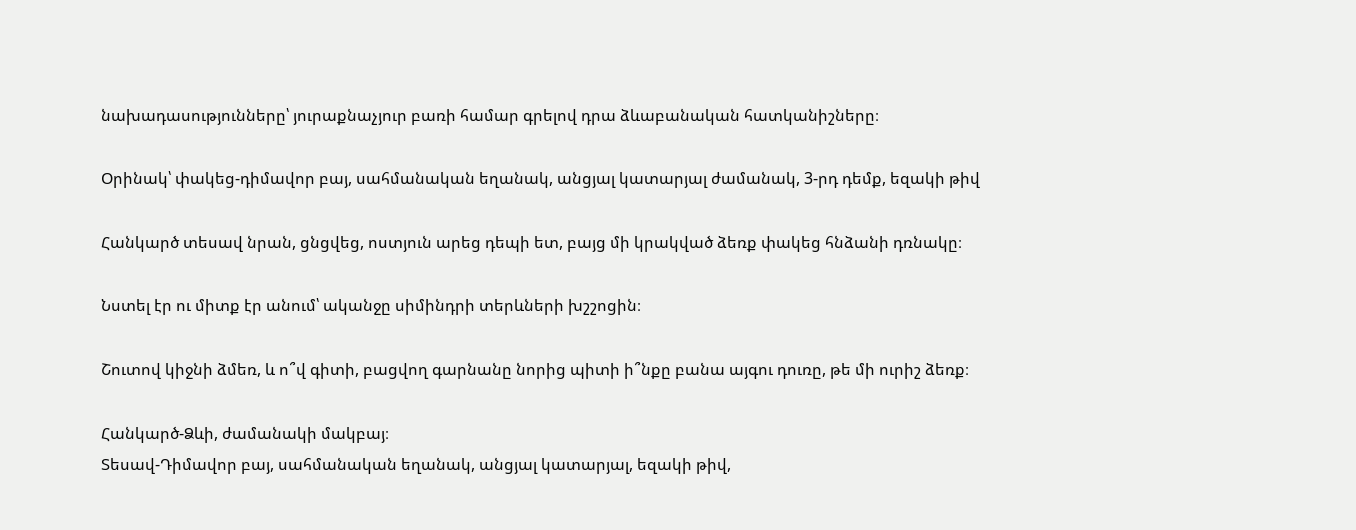նախադասությունները՝ յուրաքնաչյուր բառի համար գրելով դրա ձևաբանական հատկանիշները։

Օրինակ՝ փակեց-դիմավոր բայ, սահմանական եղանակ, անցյալ կատարյալ ժամանակ, 3-րդ դեմք, եզակի թիվ

Հանկարծ տեսավ նրան, ցնցվեց, ոստյուն արեց դեպի ետ, բայց մի կրակված ձեռք փակեց հնձանի դռնակը։

Նստել էր ու միտք էր անում՝ ականջը սիմինդրի տերևների խշշոցին։

Շուտով կիջնի ձմեռ, և ո՞վ գիտի, բացվող գարնանը նորից պիտի ի՞նքը բանա այգու դուռը, թե մի ուրիշ ձեռք։

Հանկարծ-Ձևի, ժամանակի մակբայ։
Տեսավ-Դիմավոր բայ, սահմանական եղանակ, անցյալ կատարյալ, եզակի թիվ,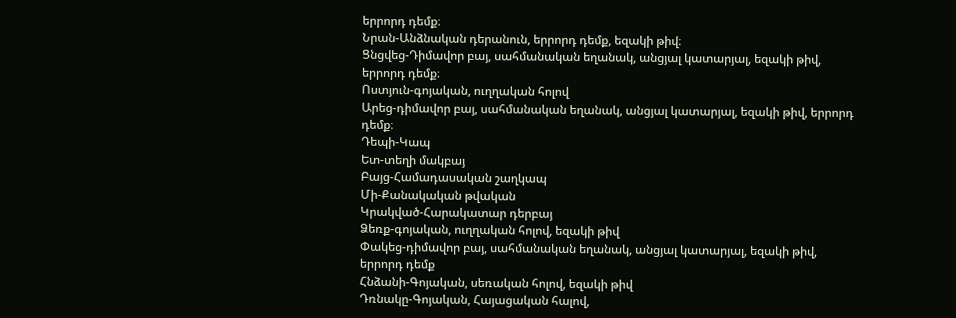երրորդ դեմք։
Նրան-Անձնական դերանուն, երրորդ դեմք, եզակի թիվ։
Ցնցվեց-Դիմավոր բայ, սահմանական եղանակ, անցյալ կատարյալ, եզակի թիվ, երրորդ դեմք։
Ոստյուն-գոյական, ուղղական հոլով
Արեց-դիմավոր բայ, սահմանական եղանակ, անցյալ կատարյալ, եզակի թիվ, երրորդ դեմք։
Դեպի-Կապ
Ետ-տեղի մակբայ
Բայց-Համադասական շաղկապ
Մի-Քանակական թվական
Կրակված-Հարակատար դերբայ
Ձեռք-գոյական, ուղղական հոլով, եզակի թիվ
Փակեց-դիմավոր բայ, սահմանական եղանակ, անցյալ կատարյալ, եզակի թիվ, երրորդ դեմք
Հնձանի-Գոյական, սեռական հոլով, եզակի թիվ
Դռնակը-Գոյական, Հայացական հալով,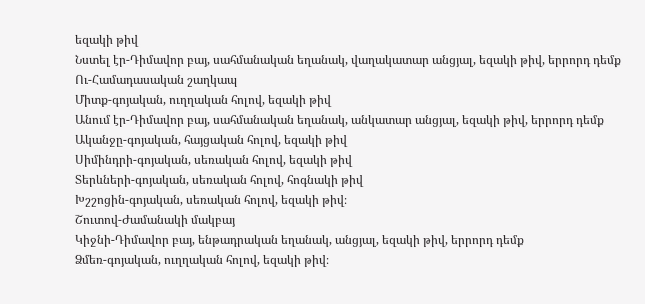եզակի թիվ
Նստել էր-Դիմավոր բայ, սահմանական եղանակ, վաղակատար անցյալ, եզակի թիվ, երրորդ դեմք
Ու-Համադասական շաղկապ
Միտք-գոյական, ուղղական հոլով, եզակի թիվ
Անում էր-Դիմավոր բայ, սահմանական եղանակ, անկատար անցյալ, եզակի թիվ, երրորդ դեմք
Ականջը-գոյական, հայցական հոլով, եզակի թիվ
Սիմինդրի-գոյական, սեռական հոլով, եզակի թիվ
Տերևների-գոյական, սեռական հոլով, հոգնակի թիվ
Խշշոցին-գոյական, սեռական հոլով, եզակի թիվ։
Շուտով-Ժամանակի մակբայ
Կիջնի-Դիմավոր բայ, ենթադրական եղանակ, անցյալ, եզակի թիվ, երրորդ դեմք
Ձմեռ-գոյական, ուղղական հոլով, եզակի թիվ։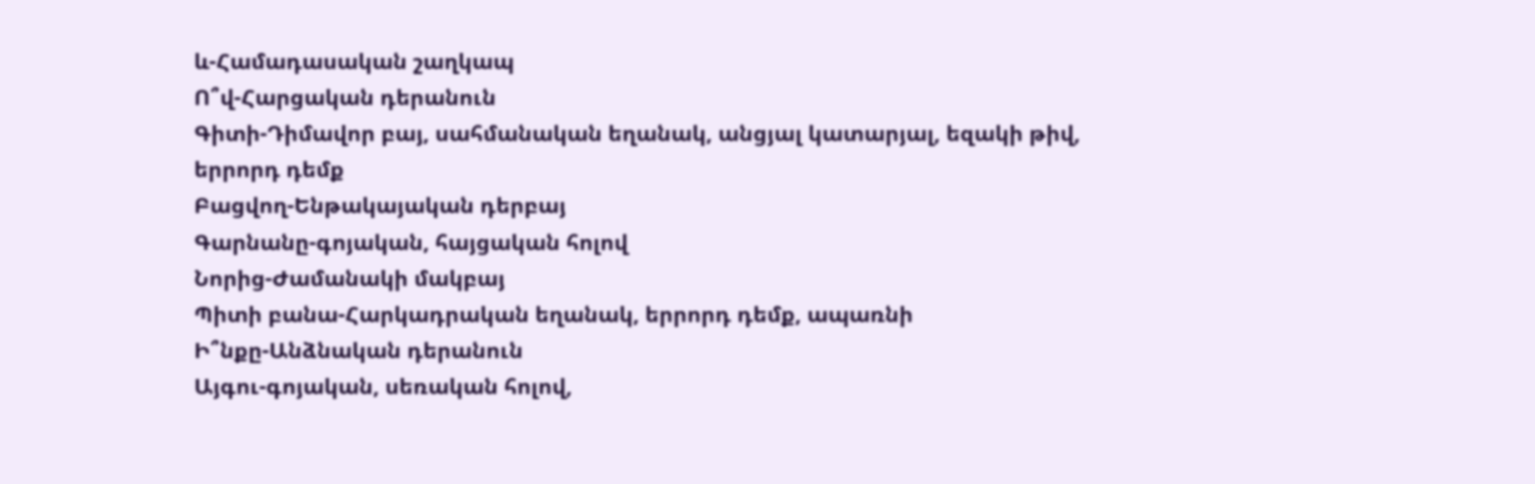և-Համադասական շաղկապ
Ո՞վ-Հարցական դերանուն
Գիտի-Դիմավոր բայ, սահմանական եղանակ, անցյալ կատարյալ, եզակի թիվ, երրորդ դեմք
Բացվող-Ենթակայական դերբայ
Գարնանը-գոյական, հայցական հոլով
Նորից-Ժամանակի մակբայ
Պիտի բանա-Հարկադրական եղանակ, երրորդ դեմք, ապառնի
Ի՞նքը-Անձնական դերանուն
Այգու-գոյական, սեռական հոլով,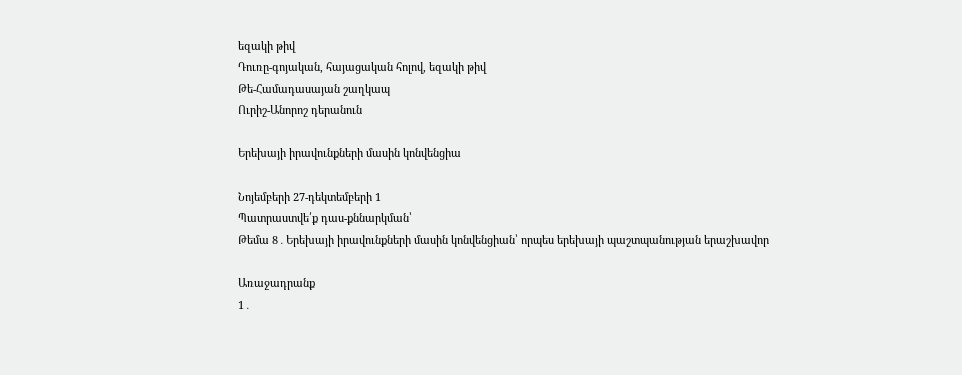եզակի թիվ
Դուռը-գոյական, հայացական հոլով, եզակի թիվ
Թե-Համադասայան շաղկապ
Ուրիշ-Անորոշ դերանուն

Երեխայի իրավունքների մասին կոնվենցիա

Նոյեմբերի 27-դեկտեմբերի 1
Պատրաստվե՛ք դաս-քննարկման՝
Թեմա 8․Երեխայի իրավունքների մասին կոնվենցիան՝ որպես երեխայի պաշտպանության երաշխավոր

Առաջադրանք
1․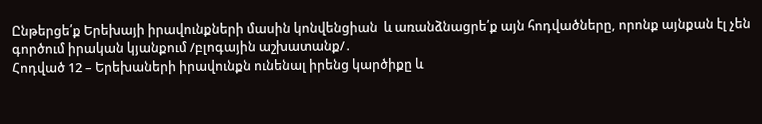Ընթերցե՛ք Երեխայի իրավունքների մասին կոնվենցիան  և առանձնացրե՛ք այն հոդվածները, որոնք այնքան էլ չեն գործում իրական կյանքում /բլոգային աշխատանք/․
Հոդված 12 – Երեխաների իրավունքն ունենալ իրենց կարծիքը և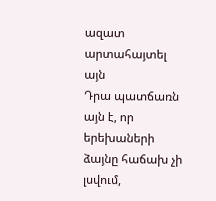ազատ արտահայտել այն
Դրա պատճառն այն է, որ երեխաների ձայնը հաճախ չի լսվում,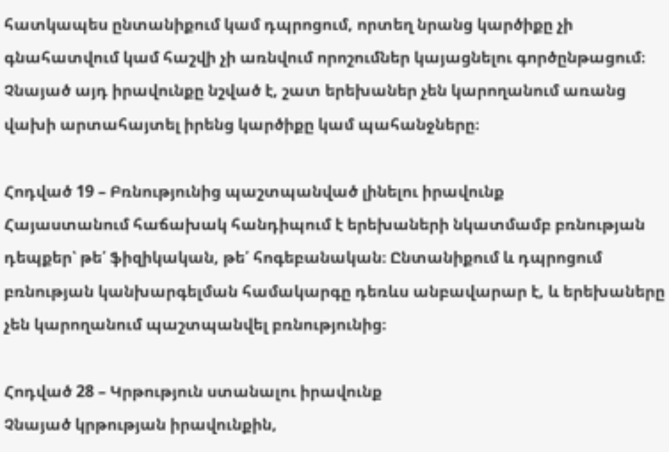հատկապես ընտանիքում կամ դպրոցում, որտեղ նրանց կարծիքը չի գնահատվում կամ հաշվի չի առնվում որոշումներ կայացնելու գործընթացում։ Չնայած այդ իրավունքը նշված է, շատ երեխաներ չեն կարողանում առանց վախի արտահայտել իրենց կարծիքը կամ պահանջները։

Հոդված 19 – Բռնությունից պաշտպանված լինելու իրավունք
Հայաստանում հաճախակ հանդիպում է երեխաների նկատմամբ բռնության դեպքեր՝ թե՛ ֆիզիկական, թե՛ հոգեբանական։ Ընտանիքում և դպրոցում բռնության կանխարգելման համակարգը դեռևս անբավարար է, և երեխաները չեն կարողանում պաշտպանվել բռնությունից։

Հոդված 28 – Կրթություն ստանալու իրավունք
Չնայած կրթության իրավունքին,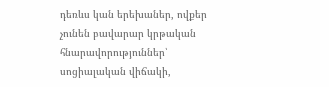դեռևս կան երեխաներ, ովքեր չունեն բավարար կրթական հնարավորություններ՝ սոցիալական վիճակի,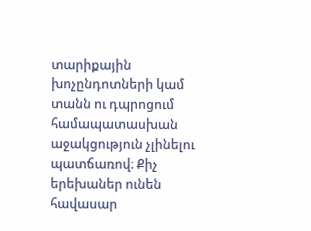տարիքային խոչընդոտների կամ տանն ու դպրոցում համապատասխան աջակցություն չլինելու պատճառով։ Քիչ երեխաներ ունեն հավասար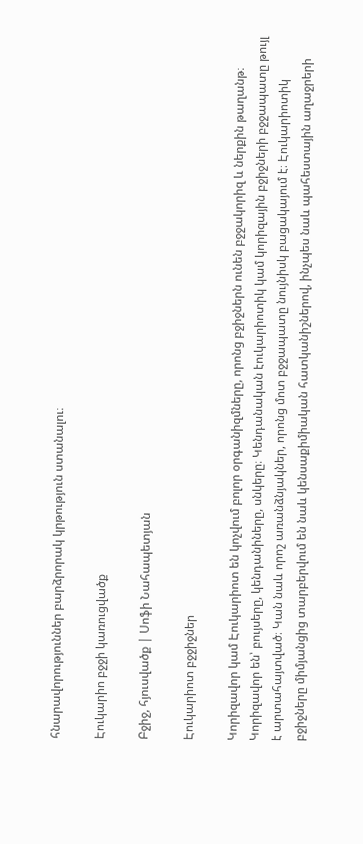հնարավորություններ բարձրորակ կրթություն ստանալու։

Էուկարիո բջջի կառուցվածք

Բջիջ, հյուսվածք | Սոֆի Նահապետյան

Էուկարիոտ բջջիջներ

Կորիզավոր կամ Էուկարիոտ են կոչվում բոլոր օրգանիզմները, որոնց բջիջներն ունեն բջջակորիզ և ներքին թաղանթ։ Կորիզավոր են՝ բույսերը, կենդանիները, սնկերը։ Կենդանական էուկարիոտիկ կամ կորիզային բջիջների բջջապատը թույլ է արտահայտված։ Կան նաև որոշ առանձնյակներ, որոնց մոտ բջջապատը նույնիսկ բացակայում է։ Էուկարիոտիկ բջիջները միմյանցից տարբերվում են նաև կենսաքիմիական հատկանիշներով, ինչպես նաև պահեստային աղաջրերի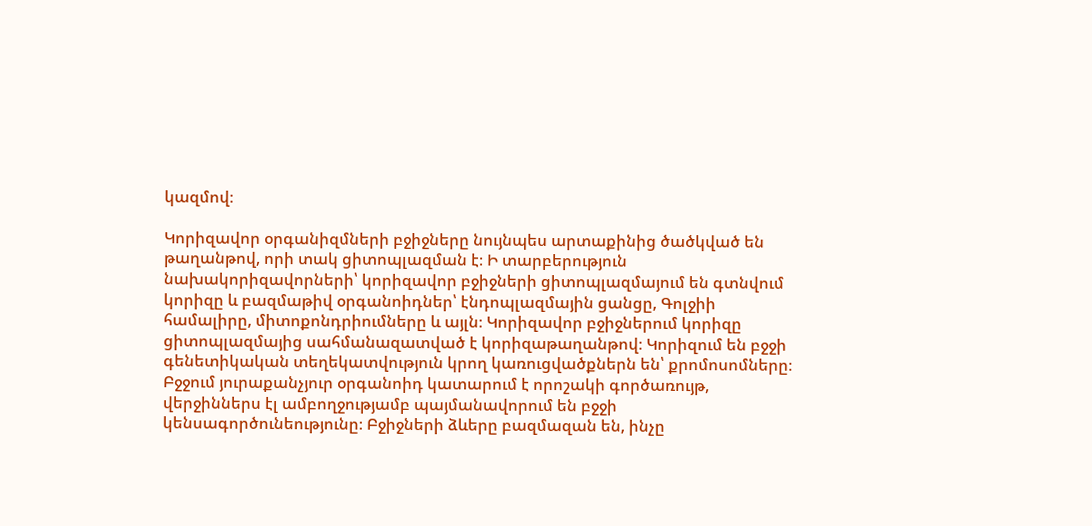կազմով։

Կորիզավոր օրգանիզմների բջիջները նույնպես արտաքինից ծածկված են թաղանթով, որի տակ ցիտոպլազման է։ Ի տարբերություն նախակորիզավորների՝ կորիզավոր բջիջների ցիտոպլազմայում են գտնվում կորիզը և բազմաթիվ օրգանոիդներ՝ էնդոպլազմային ցանցը, Գոլջիի համալիրը, միտոքոնդրիումները և այլն։ Կորիզավոր բջիջներում կորիզը ցիտոպլազմայից սահմանազատված է կորիզաթաղանթով։ Կորիզում են բջջի գենետիկական տեղեկատվություն կրող կառուցվածքներն են՝ քրոմոսոմները։ Բջջում յուրաքանչյուր օրգանոիդ կատարում է որոշակի գործառույթ, վերջիններս էլ ամբողջությամբ պայմանավորում են բջջի կենսագործունեությունը։ Բջիջների ձևերը բազմազան են, ինչը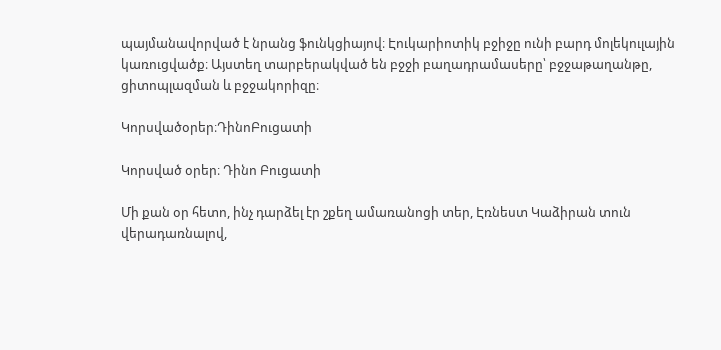պայմանավորված է նրանց ֆունկցիայով։ Էուկարիոտիկ բջիջը ունի բարդ մոլեկուլային կառուցվածք։ Այստեղ տարբերակված են բջջի բաղադրամասերը՝ բջջաթաղանթը, ցիտոպլազման և բջջակորիզը։

Կորսվածօրեր։ԴինոԲուցատի

Կորսված օրեր։ Դինո Բուցատի

Մի քան օր հետո, ինչ դարձել էր շքեղ ամառանոցի տեր, Էռնեստ Կաձիրան տուն վերադառնալով,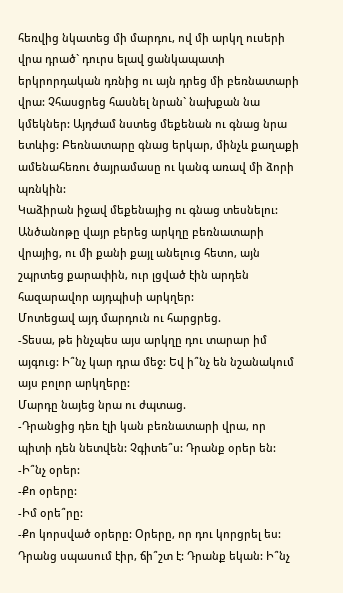հեռվից նկատեց մի մարդու, ով մի արկղ ուսերի վրա դրած` դուրս ելավ ցանկապատի երկրորդական դռնից ու այն դրեց մի բեռնատարի վրա: Չհասցրեց հասնել նրան` նախքան նա կմեկներ: Այդժամ նստեց մեքենան ու գնաց նրա ետևից: Բեռնատարը գնաց երկար, մինչև քաղաքի ամենահեռու ծայրամասը ու կանգ առավ մի ձորի պռնկին:
Կաձիրան իջավ մեքենայից ու գնաց տեսնելու: Անծանոթը վայր բերեց արկղը բեռնատարի վրայից, ու մի քանի քայլ անելուց հետո, այն շպրտեց քարափին, ուր լցված էին արդեն հազարավոր այդպիսի արկղեր:
Մոտեցավ այդ մարդուն ու հարցրեց.
-Տեսա, թե ինչպես այս արկղը դու տարար իմ այգուց: Ի՞նչ կար դրա մեջ: Եվ ի՞նչ են նշանակում այս բոլոր արկղերը:
Մարդը նայեց նրա ու ժպտաց.
-Դրանցից դեռ էլի կան բեռնատարի վրա, որ պիտի դեն նետվեն: Չգիտե՞ս: Դրանք օրեր են:
-Ի՞նչ օրեր:
-Քո օրերը:
-Իմ օրե՞րը:
-Քո կորսված օրերը: Օրերը, որ դու կորցրել ես: Դրանց սպասում էիր, ճի՞շտ է: Դրանք եկան: Ի՞նչ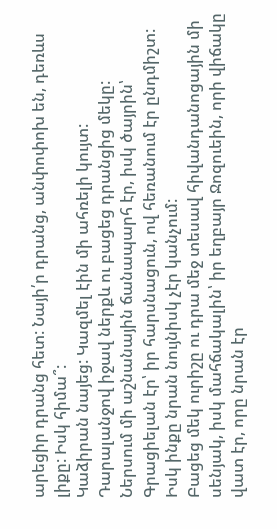արեցիր դրանց հետ: Նայի՛ր դրանց, անփոփոխ են, դեռևս լիքը: Իսկ հիմա՞:
Կաձիրան նայեց: Կազմել էին մի ահռելի կույտ: Դարալանջով իջավ ներքև ու բացեց դրանցից մեկը:
Ներսում մի աշնանային ճանապարհ էր, իսկ ծայրին՝ Գրացիելան էր՝ իր հարսնացուն, ով հեռանում էր ընդմիշտ: Իսկ ինքը նրան նույնիսկ չէր կանչում:
Բացեց մեկ ուրիշը ու դրա մեջ տեսավ հիվանդանոցային մի սենյակ, իսկ մահճակալին՝ իր եղբայր Ջոզուեին, որի վիճակը վատ էր, որը նրան էր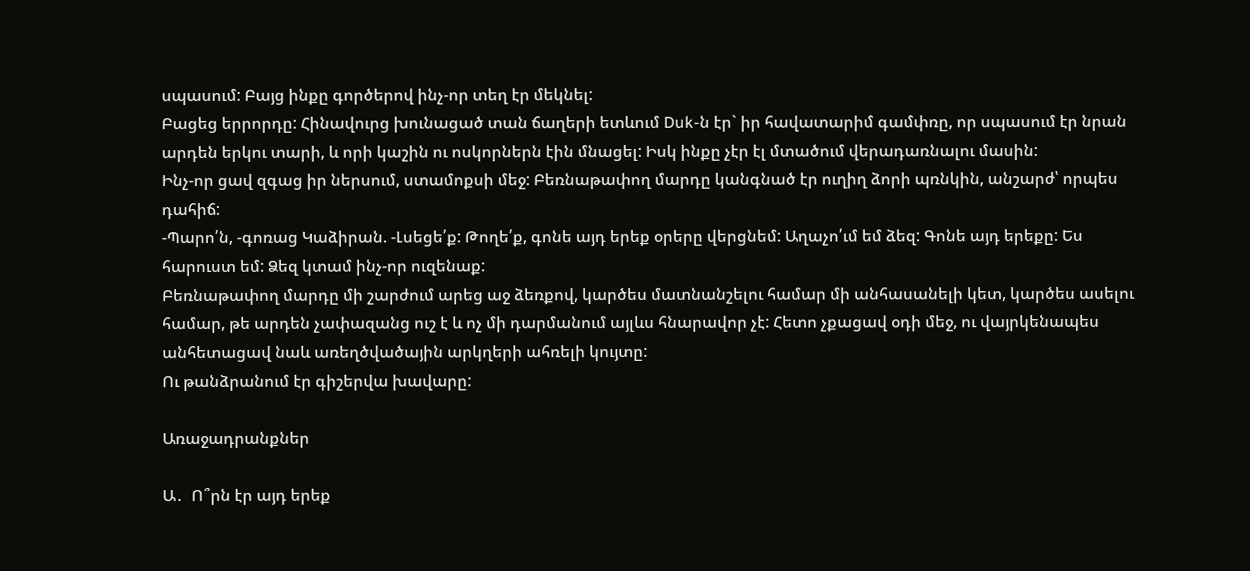սպասում: Բայց ինքը գործերով ինչ-որ տեղ էր մեկնել:
Բացեց երրորդը: Հինավուրց խունացած տան ճաղերի ետևում Duk-ն էր` իր հավատարիմ գամփռը, որ սպասում էր նրան արդեն երկու տարի, և որի կաշին ու ոսկորներն էին մնացել: Իսկ ինքը չէր էլ մտածում վերադառնալու մասին:
Ինչ-որ ցավ զգաց իր ներսում, ստամոքսի մեջ: Բեռնաթափող մարդը կանգնած էր ուղիղ ձորի պռնկին, անշարժ՝ որպես դահիճ:
-Պարո՛ն, -գոռաց Կաձիրան. -Լսեցե՛ք: Թողե՛ք, գոնե այդ երեք օրերը վերցնեմ: Աղաչո՛ւմ եմ ձեզ: Գոնե այդ երեքը: Ես հարուստ եմ: Ձեզ կտամ ինչ-որ ուզենաք:
Բեռնաթափող մարդը մի շարժում արեց աջ ձեռքով, կարծես մատնանշելու համար մի անհասանելի կետ, կարծես ասելու համար, թե արդեն չափազանց ուշ է և ոչ մի դարմանում այլևս հնարավոր չէ: Հետո չքացավ օդի մեջ, ու վայրկենապես անհետացավ նաև առեղծվածային արկղերի ահռելի կույտը:
Ու թանձրանում էր գիշերվա խավարը:

Առաջադրանքներ

Ա․  Ո՞րն էր այդ երեք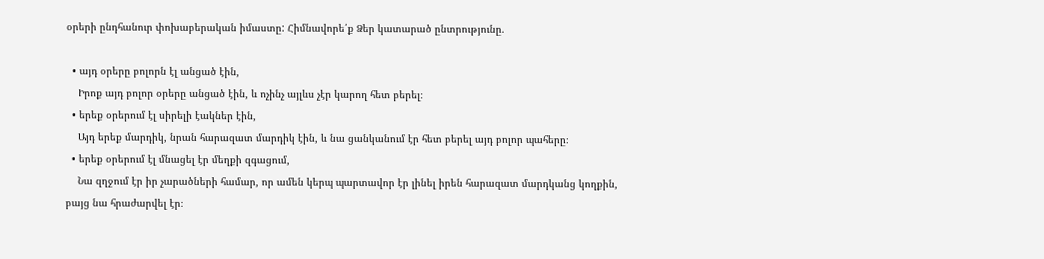օրերի ընդհանուր փոխաբերական իմաստը: Հիմնավորե՛ք Ձեր կատարած ընտրությունը.

  • այդ օրերը բոլորն էլ անցած էին,
    Իրոք այդ բոլոր օրերը անցած էին, և ոչինչ այլևս չէր կարող հետ բերել։
  • երեք օրերում էլ սիրելի էակներ էին,
    Այդ երեք մարդիկ, նրան հարազատ մարդիկ էին, և նա ցանկանում էր հետ բերել այդ բոլոր պահերը։
  • երեք օրերում էլ մնացել էր մեղքի զգացում,
    Նա զղջում էր իր չարածների համար, որ ամեն կերպ պարտավոր էր լինել իրեն հարազատ մարդկանց կողքին, բայց նա հրաժարվել էր։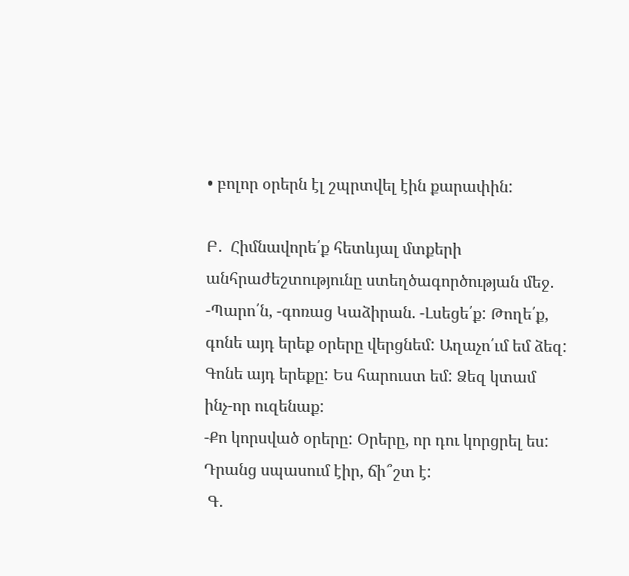• բոլոր օրերն էլ շպրտվել էին քարափին:

Բ․  Հիմնավորե՛ք հետևյալ մտքերի անհրաժեշտությունը ստեղծագործության մեջ.
-Պարո՛ն, -գոռաց Կաձիրան. -Լսեցե՛ք: Թողե՛ք, գոնե այդ երեք օրերը վերցնեմ: Աղաչո՛ւմ եմ ձեզ: Գոնե այդ երեքը: Ես հարուստ եմ: Ձեզ կտամ ինչ-որ ուզենաք:
-Քո կորսված օրերը: Օրերը, որ դու կորցրել ես: Դրանց սպասում էիր, ճի՞շտ է:
 Գ․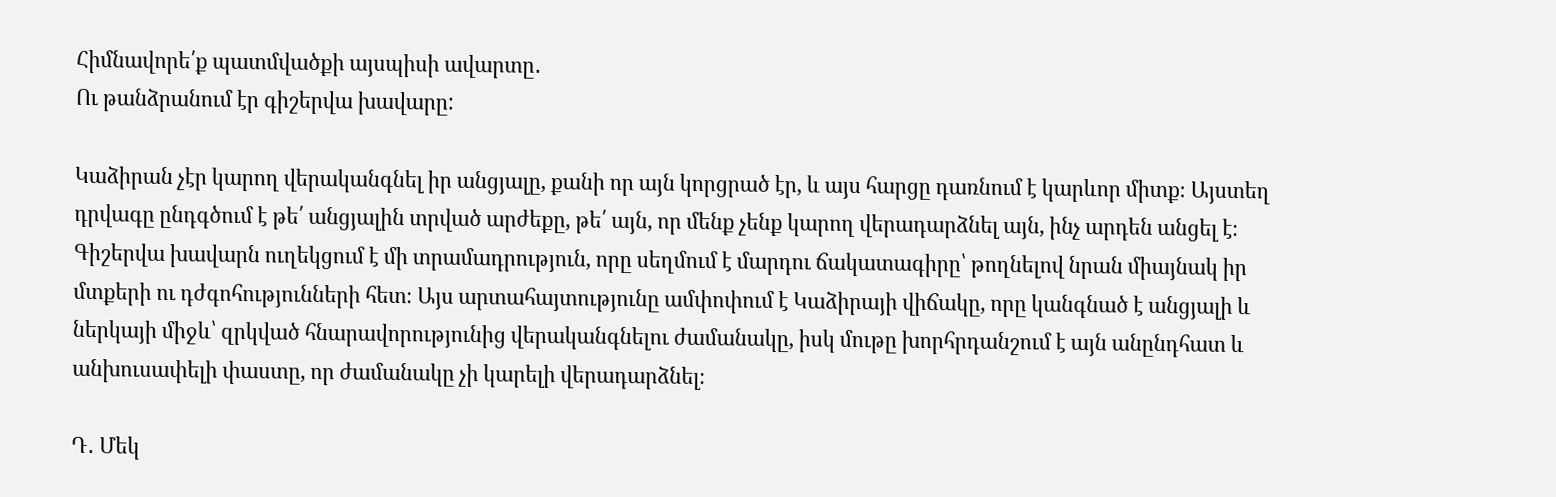Հիմնավորե՛ք պատմվածքի այսպիսի ավարտը․
Ու թանձրանում էր գիշերվա խավարը:

Կաձիրան չէր կարող վերականգնել իր անցյալը, քանի որ այն կորցրած էր, և այս հարցը դառնում է կարևոր միտք։ Այստեղ դրվագը ընդգծում է թե՛ անցյալին տրված արժեքը, թե՛ այն, որ մենք չենք կարող վերադարձնել այն, ինչ արդեն անցել է։ Գիշերվա խավարն ուղեկցում է մի տրամադրություն, որը սեղմում է մարդու ճակատագիրը՝ թողնելով նրան միայնակ իր մտքերի ու դժգոհությունների հետ։ Այս արտահայտությունը ամփոփում է Կաձիրայի վիճակը, որը կանգնած է անցյալի և ներկայի միջև՝ զրկված հնարավորությունից վերականգնելու ժամանակը, իսկ մութը խորհրդանշում է այն անընդհատ և անխուսափելի փաստը, որ ժամանակը չի կարելի վերադարձնել։

Դ․ Մեկ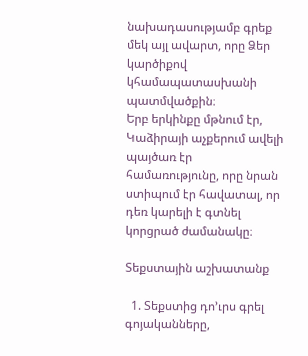նախադասությամբ գրեք մեկ այլ ավարտ, որը Ձեր կարծիքով կհամապատասխանի պատմվածքին։
Երբ երկինքը մթնում էր, Կաձիրայի աչքերում ավելի պայծառ էր համառությունը, որը նրան ստիպում էր հավատալ, որ դեռ կարելի է գտնել կորցրած ժամանակը։

Տեքստային աշխատանք

  1. Տեքստից դո’ւրս գրել գոյականները,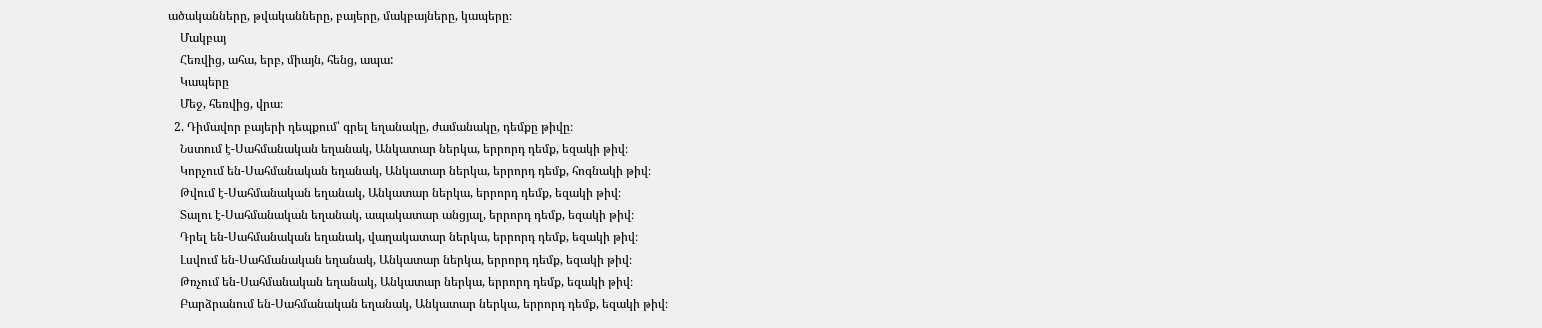ածականները, թվականները, բայերը, մակբայները, կապերը։
    Մակբայ
    Հեռվից, ահա, երբ, միայն, հենց, ապա:
    Կապերը
    Մեջ, հեռվից, վրա։
  2. Դիմավոր բայերի դեպքում՝ գրել եղանակը, ժամանակը, դեմքը թիվը։
    Նստում է-Սահմանական եղանակ, Անկատար ներկա, երրորդ դեմք, եզակի թիվ։
    Կորչում են-Սահմանական եղանակ, Անկատար ներկա, երրորդ դեմք, հոգնակի թիվ։
    Թվում է-Սահմանական եղանակ, Անկատար ներկա, երրորդ դեմք, եզակի թիվ։
    Տալու է-Սահմանական եղանակ, ապակատար անցյալ, երրորդ դեմք, եզակի թիվ։
    Դրել են-Սահմանական եղանակ, վաղակատար ներկա, երրորդ դեմք, եզակի թիվ։
    Լսվում են-Սահմանական եղանակ, Անկատար ներկա, երրորդ դեմք, եզակի թիվ։
    Թռչում են-Սահմանական եղանակ, Անկատար ներկա, երրորդ դեմք, եզակի թիվ։
    Բարձրանում են-Սահմանական եղանակ, Անկատար ներկա, երրորդ դեմք, եզակի թիվ։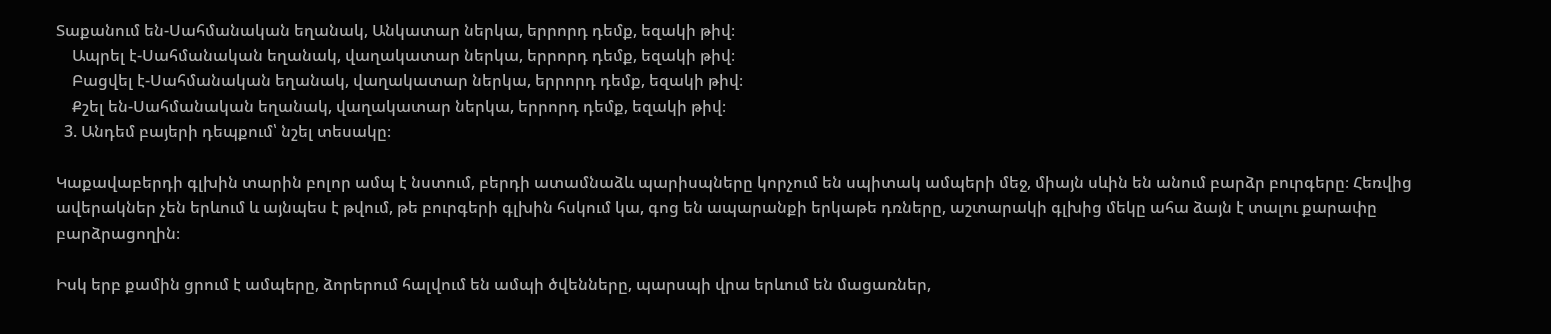Տաքանում են-Սահմանական եղանակ, Անկատար ներկա, երրորդ դեմք, եզակի թիվ։
    Ապրել է-Սահմանական եղանակ, վաղակատար ներկա, երրորդ դեմք, եզակի թիվ։
    Բացվել է-Սահմանական եղանակ, վաղակատար ներկա, երրորդ դեմք, եզակի թիվ։
    Քշել են-Սահմանական եղանակ, վաղակատար ներկա, երրորդ դեմք, եզակի թիվ։
  3. Անդեմ բայերի դեպքում՝ նշել տեսակը։

Կաքավաբերդի գլխին տարին բոլոր ամպ է նստում, բերդի ատամնաձև պարիսպները կորչում են սպիտակ ամպերի մեջ, միայն սևին են անում բարձր բուրգերը։ Հեռվից ավերակներ չեն երևում և այնպես է թվում, թե բուրգերի գլխին հսկում կա, գոց են ապարանքի երկաթե դռները, աշտարակի գլխից մեկը ահա ձայն է տալու քարափը բարձրացողին։

Իսկ երբ քամին ցրում է ամպերը, ձորերում հալվում են ամպի ծվենները, պարսպի վրա երևում են մացառներ,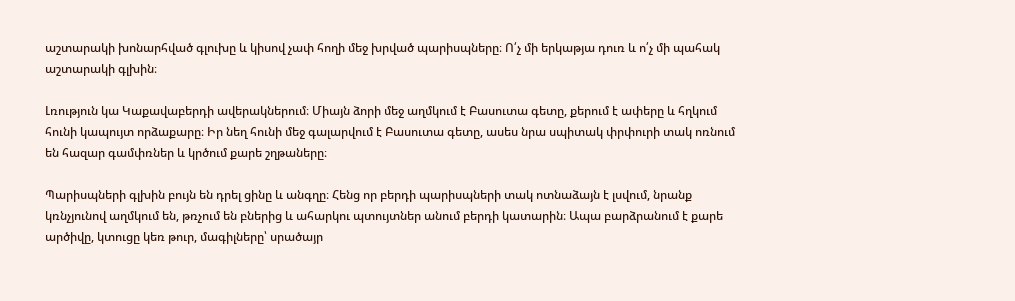աշտարակի խոնարհված գլուխը և կիսով չափ հողի մեջ խրված պարիսպները։ Ո՛չ մի երկաթյա դուռ և ո՛չ մի պահակ աշտարակի գլխին։

Լռություն կա Կաքավաբերդի ավերակներում։ Միայն ձորի մեջ աղմկում է Բասուտա գետը, քերում է ափերը և հղկում հունի կապույտ որձաքարը։ Իր նեղ հունի մեջ գալարվում է Բասուտա գետը, ասես նրա սպիտակ փրփուրի տակ ոռնում են հազար գամփռներ և կրծում քարե շղթաները։

Պարիսպների գլխին բույն են դրել ցինը և անգղը։ Հենց որ բերդի պարիսպների տակ ոտնաձայն է լսվում, նրանք կռնչյունով աղմկում են, թռչում են բներից և ահարկու պտույտներ անում բերդի կատարին։ Ապա բարձրանում է քարե արծիվը, կտուցը կեռ թուր, մագիլները՝ սրածայր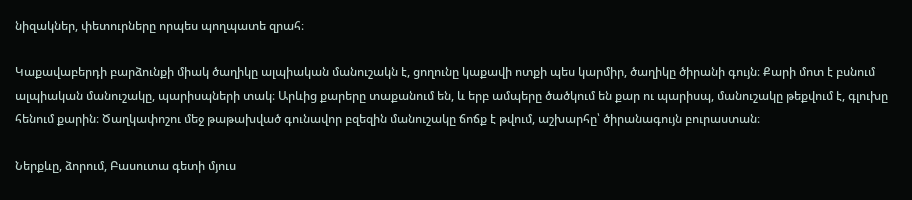նիզակներ, փետուրները որպես պողպատե զրահ։

Կաքավաբերդի բարձունքի միակ ծաղիկը ալպիական մանուշակն է, ցողունը կաքավի ոտքի պես կարմիր, ծաղիկը ծիրանի գույն։ Քարի մոտ է բսնում ալպիական մանուշակը, պարիսպների տակ։ Արևից քարերը տաքանում են, և երբ ամպերը ծածկում են քար ու պարիսպ, մանուշակը թեքվում է, գլուխը հենում քարին։ Ծաղկափոշու մեջ թաթախված գունավոր բզեզին մանուշակը ճոճք է թվում, աշխարհը՝ ծիրանագույն բուրաստան։

Ներքևը, ձորում, Բասուտա գետի մյուս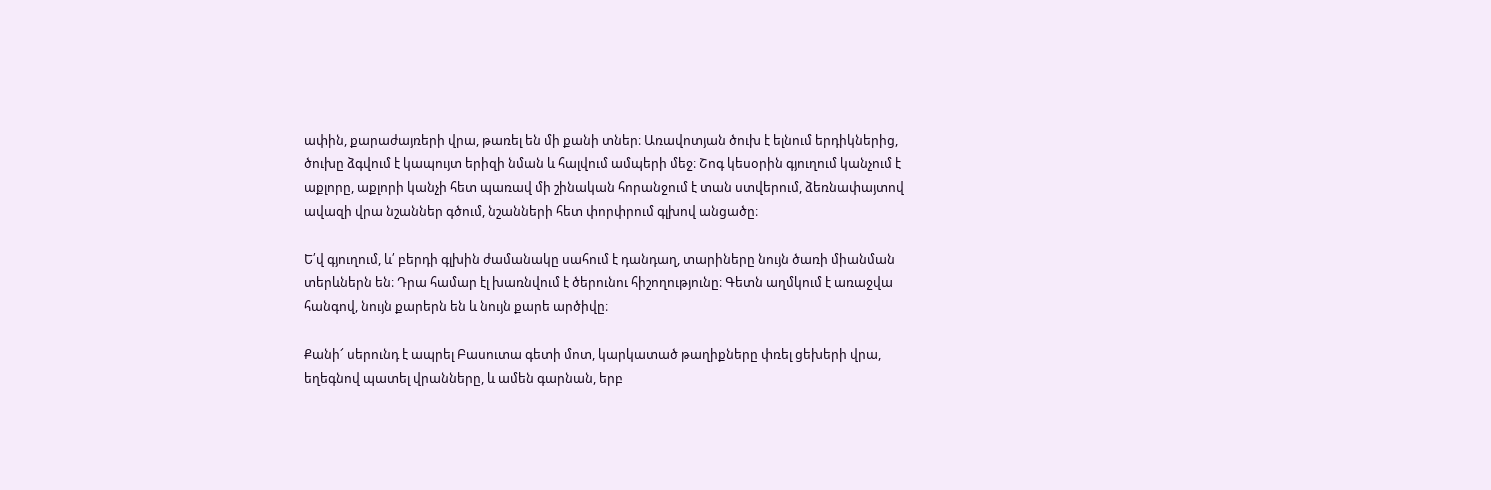ափին, քարաժայռերի վրա, թառել են մի քանի տներ։ Առավոտյան ծուխ է ելնում երդիկներից, ծուխը ձգվում է կապույտ երիզի նման և հալվում ամպերի մեջ։ Շոգ կեսօրին գյուղում կանչում է աքլորը, աքլորի կանչի հետ պառավ մի շինական հորանջում է տան ստվերում, ձեռնափայտով ավազի վրա նշաններ գծում, նշանների հետ փորփրում գլխով անցածը։

Ե՛վ գյուղում, և՛ բերդի գլխին ժամանակը սահում է դանդաղ, տարիները նույն ծառի միանման տերևներն են։ Դրա համար էլ խառնվում է ծերունու հիշողությունը։ Գետն աղմկում է առաջվա հանգով, նույն քարերն են և նույն քարե արծիվը։

Քանի՜ սերունդ է ապրել Բասուտա գետի մոտ, կարկատած թաղիքները փռել ցեխերի վրա, եղեգնով պատել վրանները, և ամեն գարնան, երբ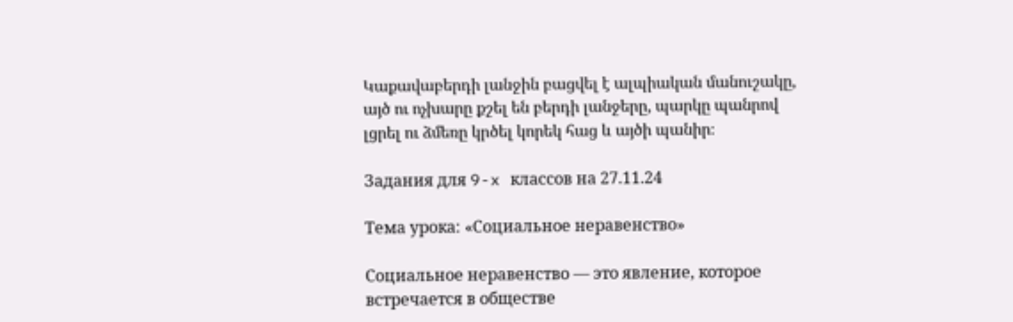Կաքավաբերդի լանջին բացվել է ալպիական մանուշակը, այծ ու ոչխարը քշել են բերդի լանջերը, պարկը պանրով լցրել ու ձմեռը կրծել կորեկ հաց և այծի պանիր։

Задания для 9-x классов на 27.11.24

Тема урока: «Социальное неравенство»

Социальное неравенство — это явление, которое встречается в обществе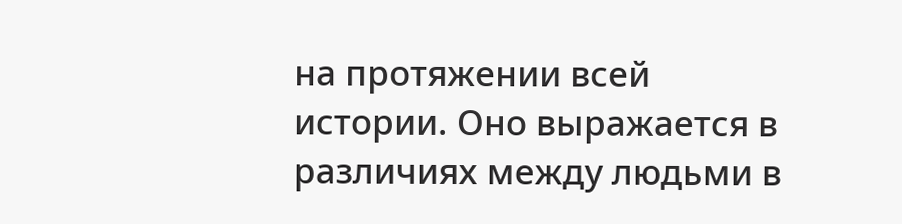на протяжении всей истории. Оно выражается в различиях между людьми в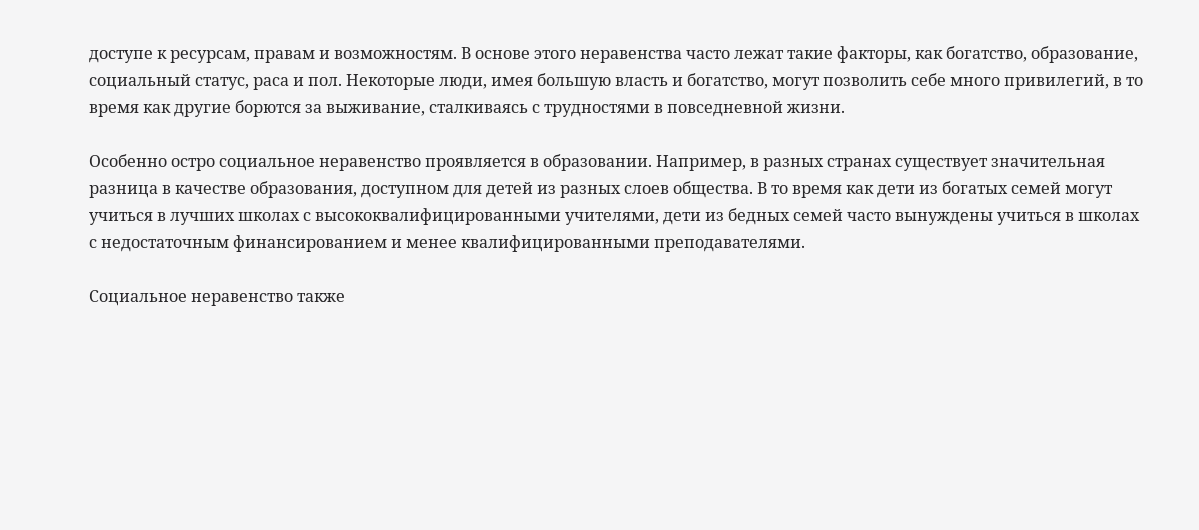доступе к ресурсам, правам и возможностям. В основе этого неравенства часто лежат такие факторы, как богатство, образование, социальный статус, раса и пол. Некоторые люди, имея большую власть и богатство, могут позволить себе много привилегий, в то время как другие борются за выживание, сталкиваясь с трудностями в повседневной жизни.

Особенно остро социальное неравенство проявляется в образовании. Например, в разных странах существует значительная разница в качестве образования, доступном для детей из разных слоев общества. В то время как дети из богатых семей могут учиться в лучших школах с высококвалифицированными учителями, дети из бедных семей часто вынуждены учиться в школах с недостаточным финансированием и менее квалифицированными преподавателями.

Социальное неравенство также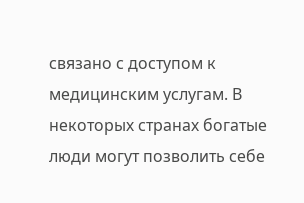связано с доступом к медицинским услугам. В некоторых странах богатые люди могут позволить себе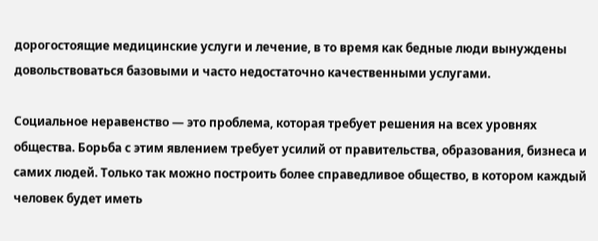дорогостоящие медицинские услуги и лечение, в то время как бедные люди вынуждены довольствоваться базовыми и часто недостаточно качественными услугами.

Социальное неравенство — это проблема, которая требует решения на всех уровнях общества. Борьба с этим явлением требует усилий от правительства, образования, бизнеса и самих людей. Только так можно построить более справедливое общество, в котором каждый человек будет иметь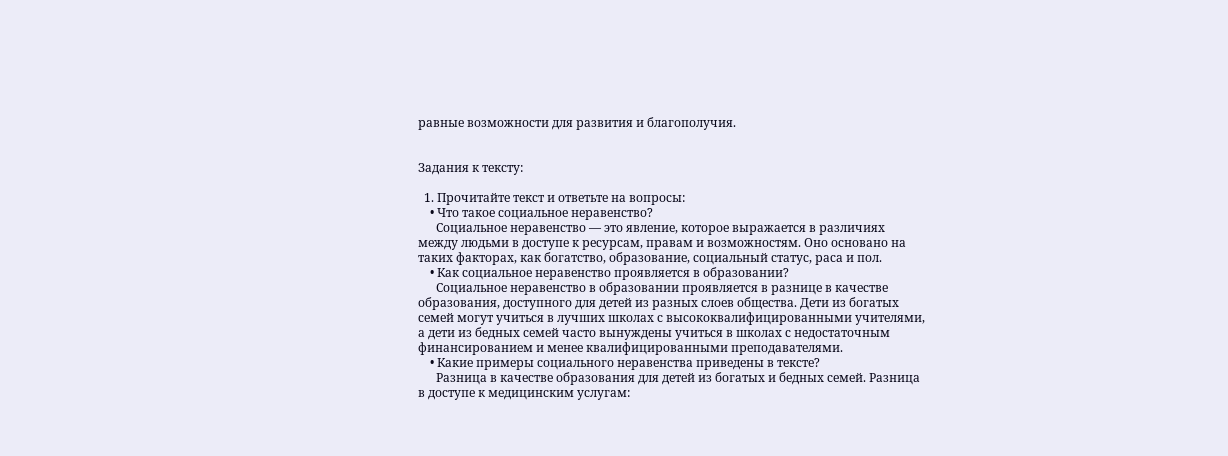равные возможности для развития и благополучия.


Задания к тексту:

  1. Прочитайте текст и ответьте на вопросы:
    • Что такое социальное неравенство?
      Социальное неравенство — это явление, которое выражается в различиях между людьми в доступе к ресурсам, правам и возможностям. Оно основано на таких факторах, как богатство, образование, социальный статус, раса и пол.
    • Как социальное неравенство проявляется в образовании?
      Социальное неравенство в образовании проявляется в разнице в качестве образования, доступного для детей из разных слоев общества. Дети из богатых семей могут учиться в лучших школах с высококвалифицированными учителями, а дети из бедных семей часто вынуждены учиться в школах с недостаточным финансированием и менее квалифицированными преподавателями.
    • Какие примеры социального неравенства приведены в тексте?
      Разница в качестве образования для детей из богатых и бедных семей. Разница в доступе к медицинским услугам: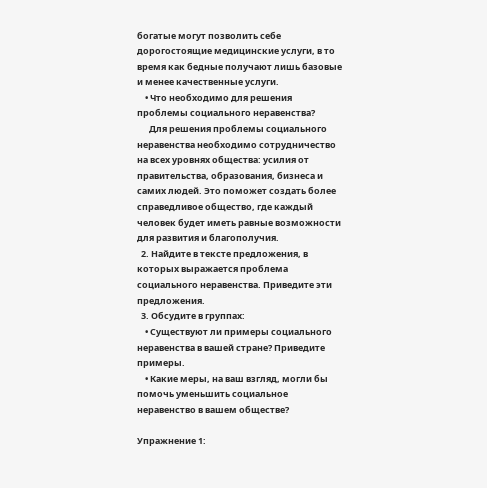богатые могут позволить себе дорогостоящие медицинские услуги, в то время как бедные получают лишь базовые и менее качественные услуги.
    • Что необходимо для решения проблемы социального неравенства?
      Для решения проблемы социального неравенства необходимо сотрудничество на всех уровнях общества: усилия от правительства, образования, бизнеса и самих людей. Это поможет создать более справедливое общество, где каждый человек будет иметь равные возможности для развития и благополучия.
  2. Найдите в тексте предложения, в которых выражается проблема социального неравенства. Приведите эти предложения.
  3. Обсудите в группах:
    • Существуют ли примеры социального неравенства в вашей стране? Приведите примеры.
    • Какие меры, на ваш взгляд, могли бы помочь уменьшить социальное неравенство в вашем обществе?

Упражнение 1: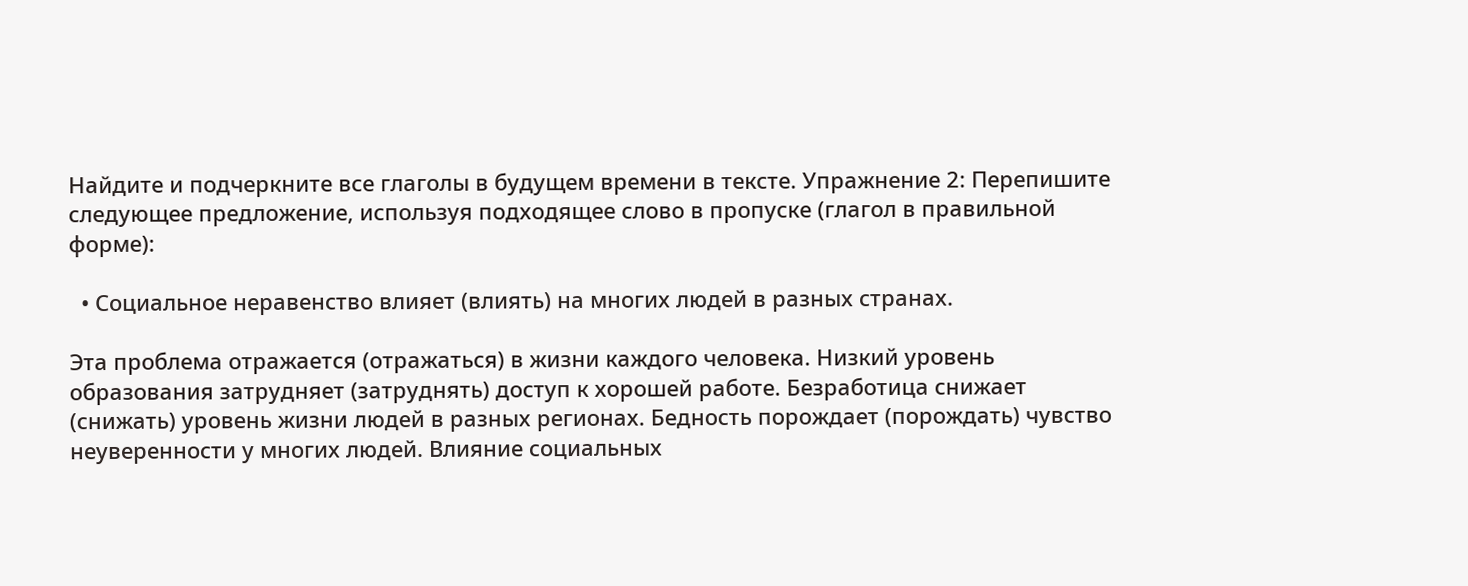Найдите и подчеркните все глаголы в будущем времени в тексте. Упражнение 2: Перепишите следующее предложение, используя подходящее слово в пропуске (глагол в правильной форме):

  • Социальное неравенство влияет (влиять) на многих людей в разных странах.

Эта проблема отражается (отражаться) в жизни каждого человека. Низкий уровень образования затрудняет (затруднять) доступ к хорошей работе. Безработица снижает (снижать) уровень жизни людей в разных регионах. Бедность порождает (порождать) чувство неуверенности у многих людей. Влияние социальных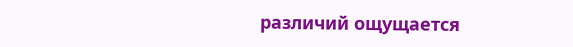различий ощущается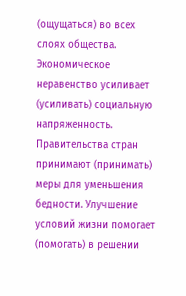(ощущаться) во всех слоях общества. Экономическое неравенство усиливает (усиливать) социальную напряженность. Правительства стран принимают (принимать) меры для уменьшения бедности. Улучшение условий жизни помогает (помогать) в решении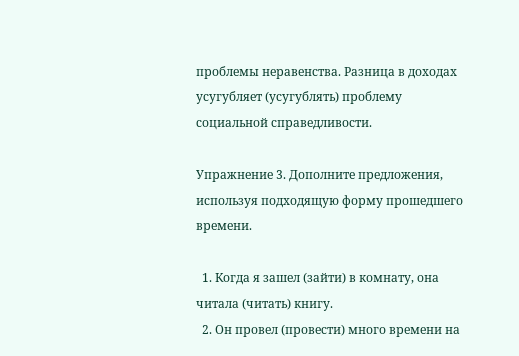проблемы неравенства. Разница в доходах усугубляет (усугублять) проблему социальной справедливости.

Упражнение 3. Дополните предложения, используя подходящую форму прошедшего времени.

  1. Когда я зашел (зайти) в комнату, она читала (читать) книгу.
  2. Он провел (провести) много времени на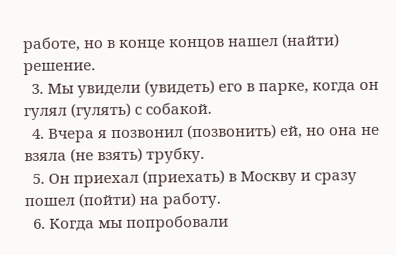работе, но в конце концов нашел (найти) решение.
  3. Мы увидели (увидеть) его в парке, когда он гулял (гулять) с собакой.
  4. Вчера я позвонил (позвонить) ей, но она не взяла (не взять) трубку.
  5. Он приехал (приехать) в Москву и сразу пошел (пойти) на работу.
  6. Когда мы попробовали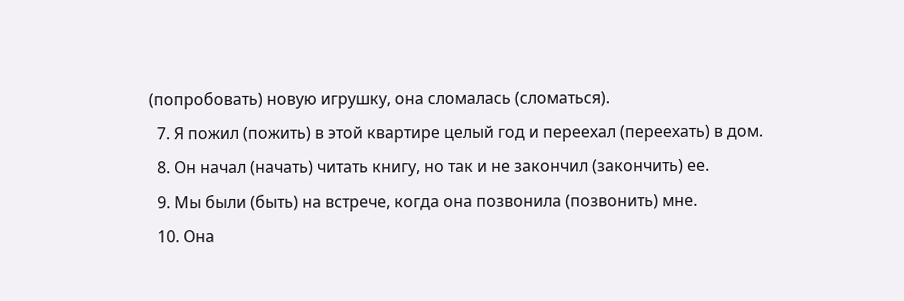(попробовать) новую игрушку, она сломалась (сломаться).
  7. Я пожил (пожить) в этой квартире целый год и переехал (переехать) в дом.
  8. Он начал (начать) читать книгу, но так и не закончил (закончить) ее.
  9. Мы были (быть) на встрече, когда она позвонила (позвонить) мне.
  10. Она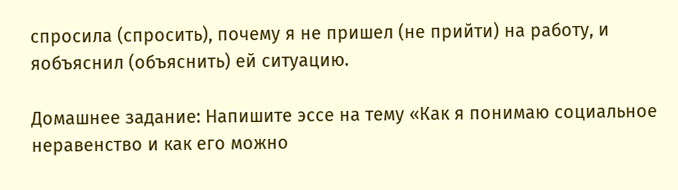спросила (спросить), почему я не пришел (не прийти) на работу, и яобъяснил (объяснить) ей ситуацию.

Домашнее задание: Напишите эссе на тему «Как я понимаю социальное неравенство и как его можно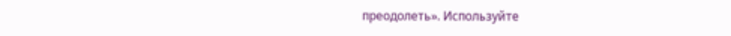преодолеть». Используйте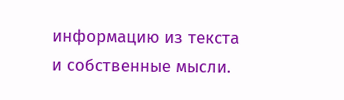информацию из текста и собственные мысли.